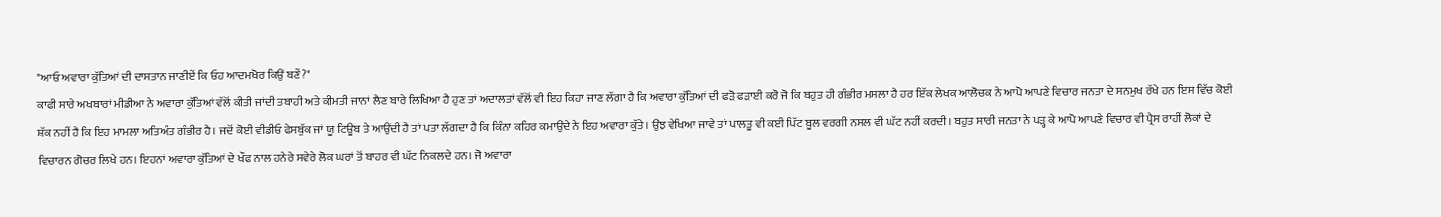"ਆਓ ਅਵਾਰਾ ਕੁੱਤਿਆਂ ਦੀ ਦਾਸਤਾਨ ਜਾਣੀਏਂ ਕਿ ਓਹ ਆਦਮਖੋਰ ਕਿਉਂ ਬਣੇਂ?"
ਕਾਫੀ ਸਾਰੇ ਅਖਬਾਰਾਂ ਮੀਡੀਆ ਨੇ ਅਵਾਰਾ ਕੁੱਤਿਆਂ ਵੱਲੋਂ ਕੀਤੀ ਜਾਂਦੀ ਤਬਾਹੀ ਅਤੇ ਕੀਮਤੀ ਜਾਨਾਂ ਲੈਣ ਬਾਰੇ ਲਿਖਿਆ ਹੈ ਹੁਣ ਤਾਂ ਅਦਾਲਤਾਂ ਵੱਲੋਂ ਵੀ ਇਹ ਕਿਹਾ ਜਾਣ ਲੱਗਾ ਹੈ ਕਿ ਅਵਾਰਾ ਕੁੱਤਿਆਂ ਦੀ ਫੜੋ ਫੜਾਈ ਕਰੋ ਜੋ ਕਿ ਬਹੁਤ ਹੀ ਗੰਭੀਰ ਮਸਲਾ ਹੈ ਹਰ ਇੱਕ ਲੇਖਕ ਆਲੋਚਕ ਨੇ ਆਪੋ ਆਪਣੇ ਵਿਚਾਰ ਜਨਤਾ ਦੇ ਸਨਮੁਖ ਰੱਖੇ ਹਨ ਇਸ ਵਿੱਚ ਕੋਈ ਸ਼ੱਕ ਨਹੀਂ ਹੈ ਕਿ ਇਹ ਮਾਮਲਾ ਅਤਿਅੰਤ ਗੰਭੀਰ ਹੈ। ਜਦੋਂ ਕੋਈ ਵੀਡੀਓ ਫੇਸਬੁੱਕ ਜਾਂ ਯੂ ਟਿਊਬ ਤੇ ਆਉਂਦੀ ਹੈ ਤਾਂ ਪਤਾ ਲੱਗਦਾ ਹੈ ਕਿ ਕਿੰਨਾ ਕਹਿਰ ਕਮਾਉਂਦੇ ਨੇ ਇਹ ਅਵਾਰਾ ਕੁੱਤੇ। ਉਂਝ ਵੇਖਿਆ ਜਾਵੇ ਤਾਂ ਪਾਲਤੂ ਵੀ ਕਈ ਪਿੱਟ ਬੂਲ ਵਰਗੀ ਨਸਲ ਵੀ ਘੱਟ ਨਹੀਂ ਕਰਦੀ। ਬਹੁਤ ਸਾਰੀ ਜਨਤਾ ਨੇ ਪੜ੍ਹ ਕੇ ਆਪੋ ਆਪਣੇ ਵਿਚਾਰ ਵੀ ਪ੍ਰੈਸ ਰਾਹੀਂ ਲੋਕਾਂ ਦੇ ਵਿਚਾਰਨ ਗੋਚਰ ਲਿਖੇ ਹਨ। ਇਹਨਾਂ ਅਵਾਰਾ ਕੁੱਤਿਆਂ ਦੇ ਖੌਫ ਨਾਲ ਹਨੇਰੇ ਸਵੇਰੇ ਲੋਕ ਘਰਾਂ ਤੋਂ ਬਾਹਰ ਵੀ ਘੱਟ ਨਿਕਲਦੇ ਹਨ। ਜੋ ਅਵਾਰਾ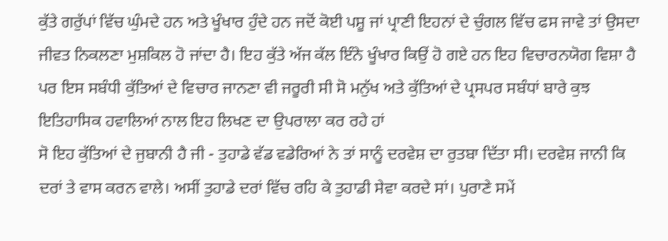ਕੁੱਤੇ ਗਰੁੱਪਾਂ ਵਿੱਚ ਘੁੰਮਦੇ ਹਨ ਅਤੇ ਖੂੰਖਾਰ ਹੁੰਦੇ ਹਨ ਜਦੋਂ ਕੋਈ ਪਸ਼ੂ ਜਾਂ ਪ੍ਰਾਣੀ ਇਹਨਾਂ ਦੇ ਚੁੰਗਲ ਵਿੱਚ ਫਸ ਜਾਵੇ ਤਾਂ ਉਸਦਾ ਜੀਵਤ ਨਿਕਲਣਾ ਮੁਸ਼ਕਿਲ ਹੋ ਜਾਂਦਾ ਹੈ। ਇਹ ਕੁੱਤੇ ਅੱਜ ਕੱਲ ਇੰਨੇ ਖੂੰਖਾਰ ਕਿਉਂ ਹੋ ਗਏ ਹਨ ਇਹ ਵਿਚਾਰਨਯੋਗ ਵਿਸ਼ਾ ਹੈ ਪਰ ਇਸ ਸਬੰਧੀ ਕੁੱਤਿਆਂ ਦੇ ਵਿਚਾਰ ਜਾਨਣਾ ਵੀ ਜਰੂਰੀ ਸੀ ਸੋ ਮਨੁੱਖ ਅਤੇ ਕੁੱਤਿਆਂ ਦੇ ਪ੍ਰਸਪਰ ਸਬੰਧਾਂ ਬਾਰੇ ਕੁਝ ਇਤਿਹਾਸਿਕ ਹਵਾਲਿਆਂ ਨਾਲ ਇਹ ਲਿਖਣ ਦਾ ਉਪਰਾਲਾ ਕਰ ਰਹੇ ਹਾਂ
ਸੋ ਇਹ ਕੁੱਤਿਆਂ ਦੇ ਜੁਬਾਨੀ ਹੈ ਜੀ - ਤੁਹਾਡੇ ਵੱਡ ਵਡੇਰਿਆਂ ਨੇ ਤਾਂ ਸਾਨੂੰ ਦਰਵੇਸ਼ ਦਾ ਰੁਤਬਾ ਦਿੱਤਾ ਸੀ। ਦਰਵੇਸ਼ ਜਾਨੀ ਕਿ ਦਰਾਂ ਤੇ ਵਾਸ ਕਰਨ ਵਾਲੇ। ਅਸੀਂ ਤੁਹਾਡੇ ਦਰਾਂ ਵਿੱਚ ਰਹਿ ਕੇ ਤੁਹਾਡੀ ਸੇਵਾ ਕਰਦੇ ਸਾਂ। ਪੁਰਾਣੇ ਸਮੇਂ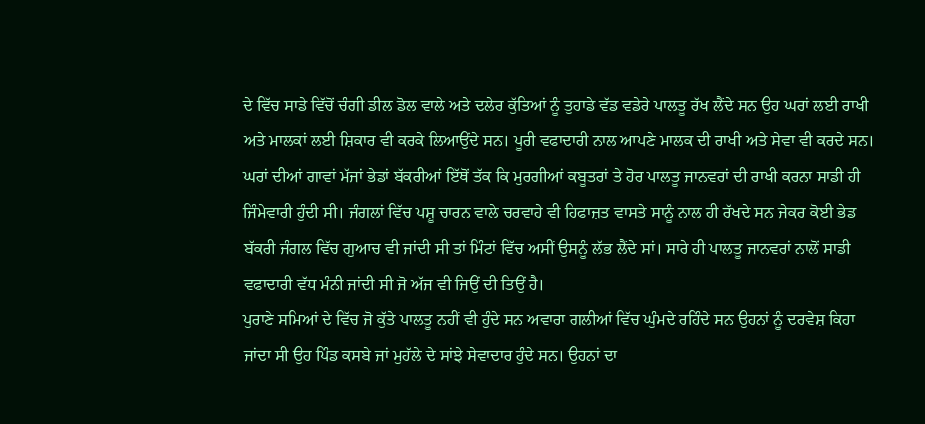ਦੇ ਵਿੱਚ ਸਾਡੇ ਵਿੱਚੋਂ ਚੰਗੀ ਡੀਲ ਡੋਲ ਵਾਲੇ ਅਤੇ ਦਲੇਰ ਕੁੱਤਿਆਂ ਨੂੰ ਤੁਹਾਡੇ ਵੱਡ ਵਡੇਰੇ ਪਾਲਤੂ ਰੱਖ ਲੈਂਦੇ ਸਨ ਉਹ ਘਰਾਂ ਲਈ ਰਾਖੀ ਅਤੇ ਮਾਲਕਾਂ ਲਈ ਸ਼ਿਕਾਰ ਵੀ ਕਰਕੇ ਲਿਆਉਂਦੇ ਸਨ। ਪੂਰੀ ਵਫਾਦਾਰੀ ਨਾਲ ਆਪਣੇ ਮਾਲਕ ਦੀ ਰਾਖੀ ਅਤੇ ਸੇਵਾ ਵੀ ਕਰਦੇ ਸਨ। ਘਰਾਂ ਦੀਆਂ ਗਾਵਾਂ ਮੱਜਾਂ ਭੇਡਾਂ ਬੱਕਰੀਆਂ ਇੱਥੋਂ ਤੱਕ ਕਿ ਮੁਰਗੀਆਂ ਕਬੂਤਰਾਂ ਤੇ ਹੋਰ ਪਾਲਤੂ ਜਾਨਵਰਾਂ ਦੀ ਰਾਖੀ ਕਰਨਾ ਸਾਡੀ ਹੀ ਜਿੰਮੇਵਾਰੀ ਹੁੰਦੀ ਸੀ। ਜੰਗਲਾਂ ਵਿੱਚ ਪਸ਼ੂ ਚਾਰਨ ਵਾਲੇ ਚਰਵਾਹੇ ਵੀ ਹਿਫਾਜ਼ਤ ਵਾਸਤੇ ਸਾਨੂੰ ਨਾਲ ਹੀ ਰੱਖਦੇ ਸਨ ਜੇਕਰ ਕੋਈ ਭੇਡ ਬੱਕਰੀ ਜੰਗਲ ਵਿੱਚ ਗੁਆਚ ਵੀ ਜਾਂਦੀ ਸੀ ਤਾਂ ਮਿੰਟਾਂ ਵਿੱਚ ਅਸੀਂ ਉਸਨੂੰ ਲੱਭ ਲੈਂਦੇ ਸਾਂ। ਸਾਰੇ ਹੀ ਪਾਲਤੂ ਜਾਨਵਰਾਂ ਨਾਲੋਂ ਸਾਡੀ ਵਫਾਦਾਰੀ ਵੱਧ ਮੰਨੀ ਜਾਂਦੀ ਸੀ ਜੋ ਅੱਜ ਵੀ ਜਿਉਂ ਦੀ ਤਿਉਂ ਹੈ।
ਪੁਰਾਣੇ ਸਮਿਆਂ ਦੇ ਵਿੱਚ ਜੋ ਕੁੱਤੇ ਪਾਲਤੂ ਨਹੀਂ ਵੀ ਹੁੰਦੇ ਸਨ ਅਵਾਰਾ ਗਲੀਆਂ ਵਿੱਚ ਘੁੰਮਦੇ ਰਹਿੰਦੇ ਸਨ ਉਹਨਾਂ ਨੂੰ ਦਰਵੇਸ਼ ਕਿਹਾ ਜਾਂਦਾ ਸੀ ਉਹ ਪਿੰਡ ਕਸਬੇ ਜਾਂ ਮੁਹੱਲੇ ਦੇ ਸਾਂਝੇ ਸੇਵਾਦਾਰ ਹੁੰਦੇ ਸਨ। ਉਹਨਾਂ ਦਾ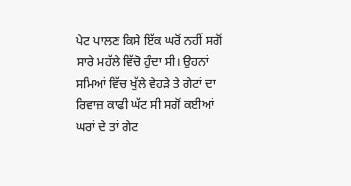ਪੇਟ ਪਾਲਣ ਕਿਸੇ ਇੱਕ ਘਰੋਂ ਨਹੀਂ ਸਗੋਂ ਸਾਰੇ ਮਹੱਲੇ ਵਿੱਚੋ ਹੁੰਦਾ ਸੀ। ਉਹਨਾਂ ਸਮਿਆਂ ਵਿੱਚ ਖੁੱਲੇ ਵੇਹੜੇ ਤੇ ਗੇਟਾਂ ਦਾ ਰਿਵਾਜ਼ ਕਾਫੀ ਘੱਟ ਸੀ ਸਗੋਂ ਕਈਆਂ ਘਰਾਂ ਦੇ ਤਾਂ ਗੇਟ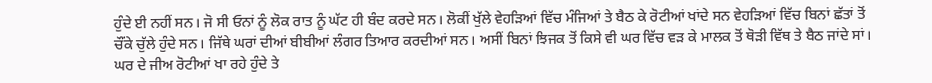ਹੁੰਦੇ ਈ ਨਹੀਂ ਸਨ। ਜੋ ਸੀ ਓਨਾਂ ਨੂੰ ਲੋਕ ਰਾਤ ਨੂੰ ਘੱਟ ਹੀ ਬੰਦ ਕਰਦੇ ਸਨ। ਲੋਕੀਂ ਖੁੱਲੇ ਵੇਹੜਿਆਂ ਵਿੱਚ ਮੰਜਿਆਂ ਤੇ ਬੈਠ ਕੇ ਰੋਟੀਆਂ ਖਾਂਦੇ ਸਨ ਵੇਹੜਿਆਂ ਵਿੱਚ ਬਿਨਾਂ ਛੱਤਾਂ ਤੋਂ ਚੌਂਕੇ ਚੁੱਲੇ ਹੁੰਦੇ ਸਨ। ਜਿੱਥੇ ਘਰਾਂ ਦੀਆਂ ਬੀਬੀਆਂ ਲੰਗਰ ਤਿਆਰ ਕਰਦੀਆਂ ਸਨ। ਅਸੀਂ ਬਿਨਾਂ ਝਿਜਕ ਤੋਂ ਕਿਸੇ ਵੀ ਘਰ ਵਿੱਚ ਵੜ ਕੇ ਮਾਲਕ ਤੋਂ ਥੋੜੀ ਵਿੱਥ ਤੇ ਬੈਠ ਜਾਂਦੇ ਸਾਂ। ਘਰ ਦੇ ਜੀਅ ਰੋਟੀਆਂ ਖਾ ਰਹੇ ਹੁੰਦੇ ਤੇ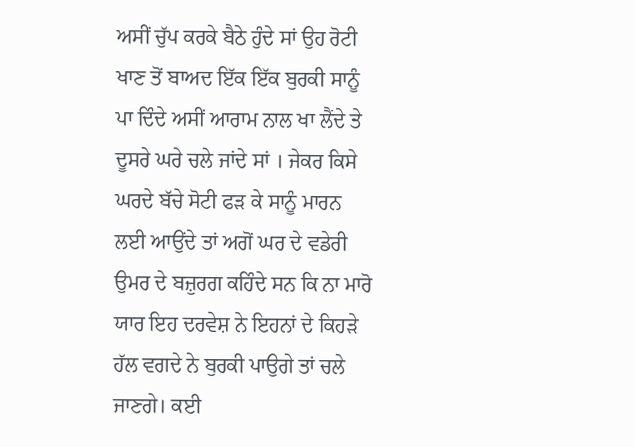ਅਸੀਂ ਚੁੱਪ ਕਰਕੇ ਬੈਠੇ ਹੁੰਦੇ ਸਾਂ ਉਹ ਰੋਟੀ ਖਾਣ ਤੋਂ ਬਾਅਦ ਇੱਕ ਇੱਕ ਬੁਰਕੀ ਸਾਨੂੰ ਪਾ ਦਿੰਦੇ ਅਸੀਂ ਆਰਾਮ ਨਾਲ ਖਾ ਲੈਂਦੇ ਤੇ ਦੂਸਰੇ ਘਰੇ ਚਲੇ ਜਾਂਦੇ ਸਾਂ । ਜੇਕਰ ਕਿਸੇ ਘਰਦੇ ਬੱਚੇ ਸੋਟੀ ਫੜ ਕੇ ਸਾਨੂੰ ਮਾਰਨ ਲਈ ਆਉਂਦੇ ਤਾਂ ਅਗੋਂ ਘਰ ਦੇ ਵਡੇਰੀ ਉਮਰ ਦੇ ਬਜ਼ੁਰਗ ਕਹਿੰਦੇ ਸਨ ਕਿ ਨਾ ਮਾਰੋ ਯਾਰ ਇਹ ਦਰਵੇਸ਼ ਨੇ ਇਹਨਾਂ ਦੇ ਕਿਹੜੇ ਹੱਲ ਵਗਦੇ ਨੇ ਬੁਰਕੀ ਪਾਉਗੇ ਤਾਂ ਚਲੇ ਜਾਣਗੇ। ਕਈ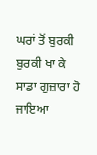ਘਰਾਂ ਤੋਂ ਬੁਰਕੀ ਬੁਰਕੀ ਖਾ ਕੇ ਸਾਡਾ ਗੁਜ਼ਾਰਾ ਹੋ ਜਾਇਆ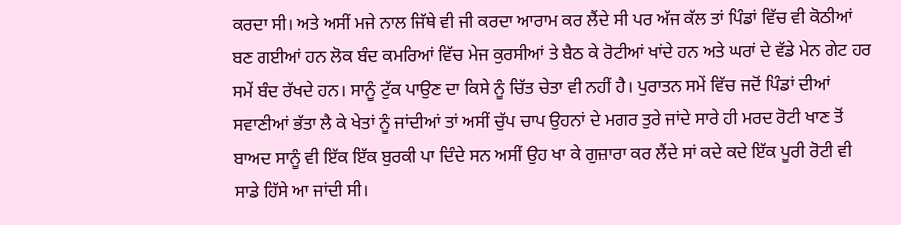ਕਰਦਾ ਸੀ। ਅਤੇ ਅਸੀਂ ਮਜੇ ਨਾਲ ਜਿੱਥੇ ਵੀ ਜੀ ਕਰਦਾ ਆਰਾਮ ਕਰ ਲੈਂਦੇ ਸੀ ਪਰ ਅੱਜ ਕੱਲ ਤਾਂ ਪਿੰਡਾਂ ਵਿੱਚ ਵੀ ਕੋਠੀਆਂ ਬਣ ਗਈਆਂ ਹਨ ਲੋਕ ਬੰਦ ਕਮਰਿਆਂ ਵਿੱਚ ਮੇਜ ਕੁਰਸੀਆਂ ਤੇ ਬੈਠ ਕੇ ਰੋਟੀਆਂ ਖਾਂਦੇ ਹਨ ਅਤੇ ਘਰਾਂ ਦੇ ਵੱਡੇ ਮੇਨ ਗੇਟ ਹਰ ਸਮੇਂ ਬੰਦ ਰੱਖਦੇ ਹਨ। ਸਾਨੂੰ ਟੁੱਕ ਪਾਉਣ ਦਾ ਕਿਸੇ ਨੂੰ ਚਿੱਤ ਚੇਤਾ ਵੀ ਨਹੀਂ ਹੈ। ਪੁਰਾਤਨ ਸਮੇਂ ਵਿੱਚ ਜਦੋਂ ਪਿੰਡਾਂ ਦੀਆਂ ਸਵਾਣੀਆਂ ਭੱਤਾ ਲੈ ਕੇ ਖੇਤਾਂ ਨੂੰ ਜਾਂਦੀਆਂ ਤਾਂ ਅਸੀਂ ਚੁੱਪ ਚਾਪ ਉਹਨਾਂ ਦੇ ਮਗਰ ਤੁਰੇ ਜਾਂਦੇ ਸਾਰੇ ਹੀ ਮਰਦ ਰੋਟੀ ਖਾਣ ਤੋਂ ਬਾਅਦ ਸਾਨੂੰ ਵੀ ਇੱਕ ਇੱਕ ਬੁਰਕੀ ਪਾ ਦਿੰਦੇ ਸਨ ਅਸੀਂ ਉਹ ਖਾ ਕੇ ਗੁਜ਼ਾਰਾ ਕਰ ਲੈਂਦੇ ਸਾਂ ਕਦੇ ਕਦੇ ਇੱਕ ਪੂਰੀ ਰੋਟੀ ਵੀ ਸਾਡੇ ਹਿੱਸੇ ਆ ਜਾਂਦੀ ਸੀ।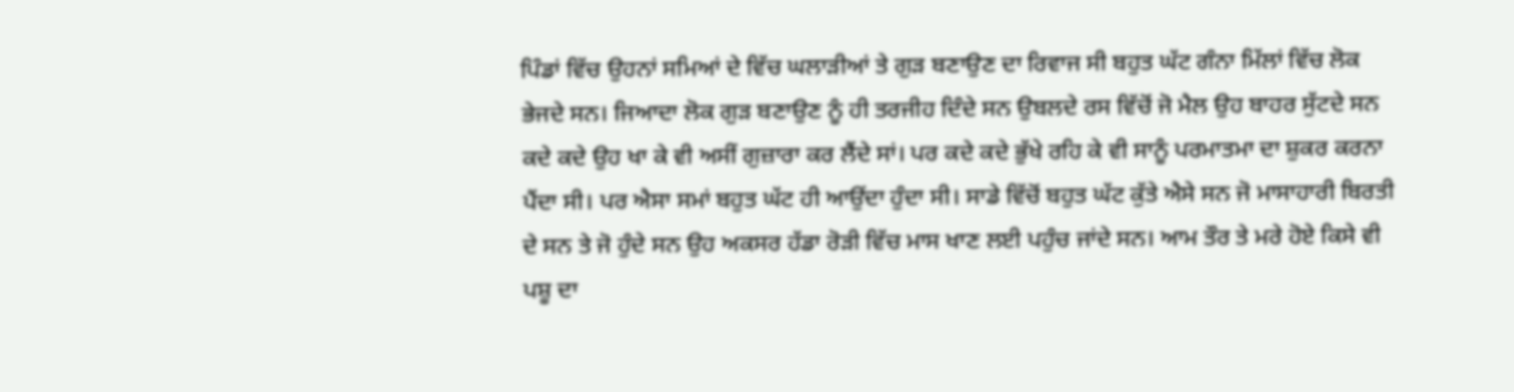ਪਿੰਡਾਂ ਵਿੱਚ ਉਹਨਾਂ ਸਮਿਆਂ ਦੇ ਵਿੱਚ ਘਲਾੜੀਆਂ ਤੇ ਗੁੜ ਬਣਾਉਣ ਦਾ ਰਿਵਾਜ ਸੀ ਬਹੁਤ ਘੱਟ ਗੰਨਾ ਮਿੱਲਾਂ ਵਿੱਚ ਲੋਕ ਭੇਜਦੇ ਸਨ। ਜਿਆਦਾ ਲੋਕ ਗੁੜ ਬਣਾਉਣ ਨੂੰ ਹੀ ਤਰਜੀਹ ਦਿੰਦੇ ਸਨ ਉਬਲਦੇ ਰਸ ਵਿੱਚੋਂ ਜੋ ਮੈਲ ਉਹ ਬਾਹਰ ਸੁੱਟਦੇ ਸਨ ਕਦੇ ਕਦੇ ਉਹ ਖਾ ਕੇ ਵੀ ਅਸੀਂ ਗੁਜ਼ਾਰਾ ਕਰ ਲੈਂਦੇ ਸਾਂ। ਪਰ ਕਦੇ ਕਦੇ ਭੁੱਖੇ ਰਹਿ ਕੇ ਵੀ ਸਾਨੂੰ ਪਰਮਾਤਮਾ ਦਾ ਸ਼ੁਕਰ ਕਰਨਾ ਪੈਂਦਾ ਸੀ। ਪਰ ਐਸਾ ਸਮਾਂ ਬਹੁਤ ਘੱਟ ਹੀ ਆਉਂਦਾ ਹੁੰਦਾ ਸੀ। ਸਾਡੇ ਵਿੱਚੋਂ ਬਹੁਤ ਘੱਟ ਕੁੱਤੇ ਐਸੇ ਸਨ ਜੋ ਮਾਸਾਹਾਰੀ ਬਿਰਤੀ ਦੇ ਸਨ ਤੇ ਜੋ ਹੁੰਦੇ ਸਨ ਉਹ ਅਕਸਰ ਹੱਡਾ ਰੋੜੀ ਵਿੱਚ ਮਾਸ ਖਾਣ ਲਈ ਪਹੁੰਚ ਜਾਂਦੇ ਸਨ। ਆਮ ਤੌਰ ਤੇ ਮਰੇ ਹੋਏ ਕਿਸੇ ਵੀ ਪਸ਼ੂ ਦਾ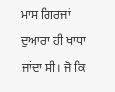ਮਾਸ ਗਿਰਜਾਂ ਦੁਆਰਾ ਹੀ ਖਾਧਾ ਜਾਂਦਾ ਸੀ। ਜੋ ਕਿ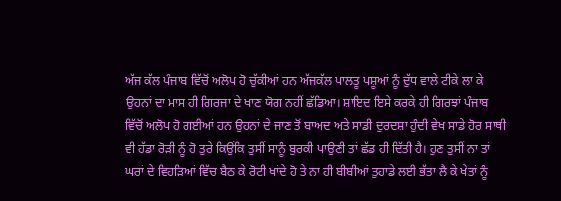ਅੱਜ ਕੱਲ ਪੰਜਾਬ ਵਿੱਚੋਂ ਅਲੋਪ ਹੋ ਚੁੱਕੀਆਂ ਹਨ ਅੱਜਕੱਲ ਪਾਲਤੂ ਪਸ਼ੂਆਂ ਨੂੰ ਦੁੱਧ ਵਾਲੇ ਟੀਕੇ ਲਾ ਕੇ ਉਹਨਾਂ ਦਾ ਮਾਸ ਹੀ ਗਿਰਜਾ ਦੇ ਖਾਣ ਯੋਗ ਨਹੀਂ ਛੱਡਿਆ। ਸ਼ਾਇਦ ਇਸੇ ਕਰਕੇ ਹੀ ਗਿਰਝਾਂ ਪੰਜਾਬ ਵਿੱਚੋਂ ਅਲੋਪ ਹੋ ਗਈਆਂ ਹਨ ਉਹਨਾਂ ਦੇ ਜਾਣ ਤੋਂ ਬਾਅਦ ਅਤੇ ਸਾਡੀ ਦੁਰਦਸ਼ਾ ਹੁੰਦੀ ਵੇਖ ਸਾਡੇ ਹੋਰ ਸਾਥੀ ਵੀ ਹੱਡਾ ਰੋੜੀ ਨੂੰ ਹੋ ਤੁਰੇ ਕਿਉਂਕਿ ਤੁਸੀਂ ਸਾਨੂੰ ਬੁਰਕੀ ਪਾਉਣੀ ਤਾਂ ਛੱਡ ਹੀ ਦਿੱਤੀ ਹੈ। ਹੁਣ ਤੁਸੀਂ ਨਾ ਤਾਂ ਘਰਾਂ ਦੇ ਵਿਹੜਿਆਂ ਵਿੱਚ ਬੈਠ ਕੇ ਰੋਟੀ ਖਾਂਦੇ ਹੋ ਤੇ ਨਾ ਹੀ ਬੀਬੀਆਂ ਤੁਹਾਡੇ ਲਈ ਭੱਤਾ ਲੈ ਕੇ ਖੇਤਾਂ ਨੂੰ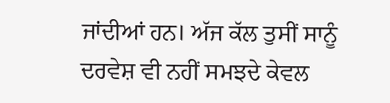ਜਾਂਦੀਆਂ ਹਨ। ਅੱਜ ਕੱਲ ਤੁਸੀਂ ਸਾਨੂੰ ਦਰਵੇਸ਼ ਵੀ ਨਹੀਂ ਸਮਝਦੇ ਕੇਵਲ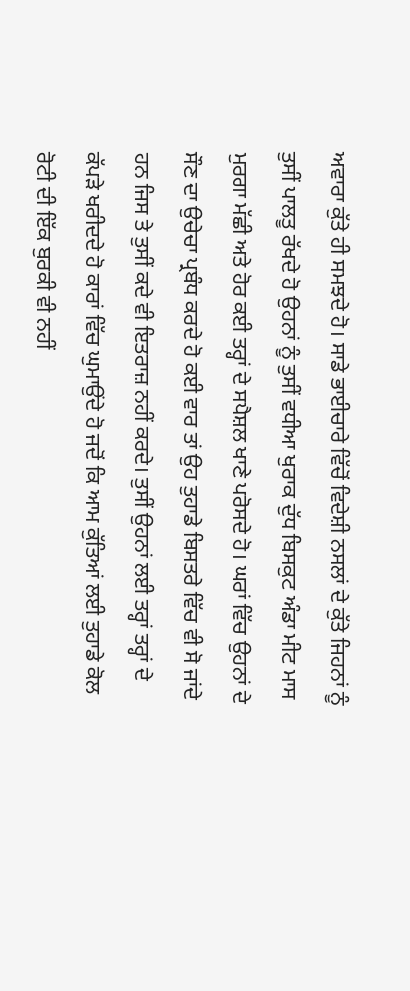ਅਵਾਰਾ ਕੁੱਤੇ ਹੀ ਸਮਝਦੇ ਹੋ। ਸਾਡੇ ਭਾਈਚਾਰੇ ਵਿੱਚੋਂ ਵਿਦੇਸ਼ੀ ਨਸਲਾਂ ਦੇ ਕੁੱਤੇ ਜਿਹਨਾਂ ਨੂੰ ਤੁਸੀਂ ਪਾਲਤੂ ਰੱਖਦੇ ਹੋ ਉਹਨਾਂ ਨੂੰ ਤੁਸੀਂ ਵਧੀਆ ਖੁਰਾਕ ਦੁੱਧ ਬਿਸਕੁਟ ਅੰਡਾ ਮੀਟ ਮਾਸ ਮੁਰਗਾ ਮੱਛੀ ਅਤੇ ਹੋਰ ਕਈ ਤਰ੍ਹਾਂ ਦੇ ਸਪੈਸ਼ਲ ਖਾਣੇ ਪਰੋਸਦੇ ਹੋ। ਘਰਾਂ ਵਿੱਚ ਉਹਨਾਂ ਦੇ ਸੌਣ ਦਾ ਉਚੇਚਾ ਪ੍ਰਬੰਧ ਕਰਦੇ ਹੋ ਕਈ ਵਾਰ ਤਾਂ ਉਹ ਤੁਹਾਡੇ ਬਿਸਤਰੇ ਵਿੱਚ ਵੀ ਸੋ ਜਾਂਦੇ ਹਨ ਜਿਸ ਤੇ ਤੁਸੀਂ ਕਦੇ ਵੀ ਇਤਰਾਜ਼ ਨਹੀਂ ਕਰਦੇ। ਤੁਸੀਂ ਉਹਨਾਂ ਲਈ ਤਰ੍ਹਾਂ ਤਰ੍ਹਾਂ ਦੇ ਕੱਪੜੇ ਖਰੀਦਦੇ ਹੋ ਕਾਰਾਂ ਵਿੱਚ ਘੁਮਾਉਂਦੇ ਹੋ ਜਦੋਂ ਕਿ ਆਮ ਕੁੱਤਿਆਂ ਲਈ ਤੁਹਾਡੇ ਕੋਲ ਰੋਟੀ ਦੀ ਇੱਕ ਬੁਰਕੀ ਵੀ ਨਹੀਂ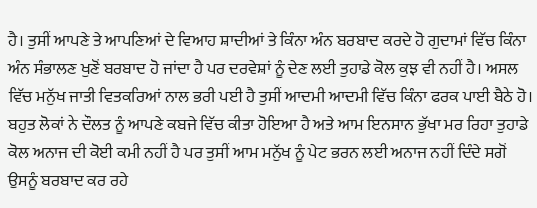ਹੈ। ਤੁਸੀਂ ਆਪਣੇ ਤੇ ਆਪਣਿਆਂ ਦੇ ਵਿਆਹ ਸ਼ਾਦੀਆਂ ਤੇ ਕਿੰਨਾ ਅੰਨ ਬਰਬਾਦ ਕਰਦੇ ਹੋ ਗੁਦਾਮਾਂ ਵਿੱਚ ਕਿੰਨਾ ਅੰਨ ਸੰਭਾਲਣ ਖੁਣੋਂ ਬਰਬਾਦ ਹੋ ਜਾਂਦਾ ਹੈ ਪਰ ਦਰਵੇਸ਼ਾਂ ਨੂੰ ਦੇਣ ਲਈ ਤੁਹਾਡੇ ਕੋਲ ਕੁਝ ਵੀ ਨਹੀਂ ਹੈ। ਅਸਲ ਵਿੱਚ ਮਨੁੱਖ ਜਾਤੀ ਵਿਤਕਰਿਆਂ ਨਾਲ ਭਰੀ ਪਈ ਹੈ ਤੁਸੀਂ ਆਦਮੀ ਆਦਮੀ ਵਿੱਚ ਕਿੰਨਾ ਫਰਕ ਪਾਈ ਬੈਠੇ ਹੋ। ਬਹੁਤ ਲੋਕਾਂ ਨੇ ਦੌਲਤ ਨੂੰ ਆਪਣੇ ਕਬਜੇ ਵਿੱਚ ਕੀਤਾ ਹੋਇਆ ਹੈ ਅਤੇ ਆਮ ਇਨਸਾਨ ਭੁੱਖਾ ਮਰ ਰਿਹਾ ਤੁਹਾਡੇ ਕੋਲ ਅਨਾਜ ਦੀ ਕੋਈ ਕਮੀ ਨਹੀਂ ਹੈ ਪਰ ਤੁਸੀਂ ਆਮ ਮਨੁੱਖ ਨੂੰ ਪੇਟ ਭਰਨ ਲਈ ਅਨਾਜ ਨਹੀਂ ਦਿੰਦੇ ਸਗੋਂ ਉਸਨੂੰ ਬਰਬਾਦ ਕਰ ਰਹੇ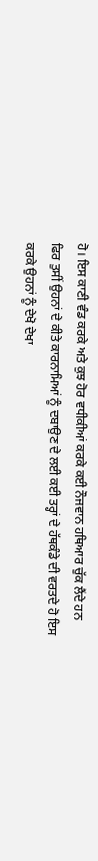ਹੋ। ਇਸ ਕਾਣੀ ਵੰਡ ਕਰਕੇ ਅਤੇ ਕੁਝ ਹੋਰ ਵਧੀਕੀਆਂ ਕਰਕੇ ਕਈ ਨੌਜਵਾਨ ਹਥਿਆਰ ਚੁੱਕ ਲੈਂਦੇ ਹਨ ਫਿਰ ਤੁਸੀਂ ਉਹਨਾਂ ਦੇ ਕੀਤੇ ਕਾਰਨਾਮਿਆਂ ਨੂੰ ਦਬਾਉਣ ਦੇ ਲਈ ਕਈ ਤਰ੍ਹਾਂ ਦੇ ਹੱਥਕੰਡੇ ਦੀ ਵਰਤਦੇ ਹੋ ਇਸ ਕਰਕੇ ਉਹਨਾਂ ਨੂੰ ਦੇਖੋ ਦੇਖਾ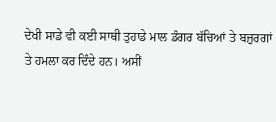ਦੇਖੀ ਸਾਡੇ ਵੀ ਕਈ ਸਾਥੀ ਤੁਹਾਡੇ ਮਾਲ ਡੰਗਰ ਬੱਚਿਆਂ ਤੇ ਬਜ਼ੁਰਗਾਂ ਤੇ ਹਮਲਾ ਕਰ ਦਿੰਦੇ ਹਨ। ਅਸੀਂ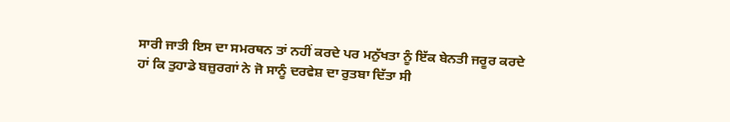ਸਾਰੀ ਜਾਤੀ ਇਸ ਦਾ ਸਮਰਥਨ ਤਾਂ ਨਹੀਂ ਕਰਦੇ ਪਰ ਮਨੁੱਖਤਾ ਨੂੰ ਇੱਕ ਬੇਨਤੀ ਜਰੂਰ ਕਰਦੇ ਹਾਂ ਕਿ ਤੁਹਾਡੇ ਬਜ਼ੁਰਗਾਂ ਨੇ ਜੋ ਸਾਨੂੰ ਦਰਵੇਸ਼ ਦਾ ਰੁਤਬਾ ਦਿੱਤਾ ਸੀ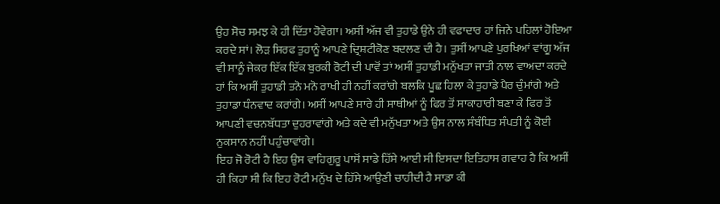ਉਹ ਸੋਚ ਸਮਝ ਕੇ ਹੀ ਦਿੱਤਾ ਹੋਵੇਗਾ। ਅਸੀਂ ਅੱਜ ਵੀ ਤੁਹਾਡੇ ਉਨੇ ਹੀ ਵਫਾਦਾਰ ਹਾਂ ਜਿਨੇ ਪਹਿਲਾਂ ਹੋਇਆ ਕਰਦੇ ਸਾਂ। ਲੋੜ ਸਿਰਫ ਤੁਹਾਨੂੰ ਆਪਣੇ ਦ੍ਰਿਸ਼ਟੀਕੋਣ ਬਦਲਣ ਦੀ ਹੈ। ਤੁਸੀਂ ਆਪਣੇ ਪੁਰਖਿਆਂ ਵਾਂਗੂ ਅੱਜ ਵੀ ਸਾਨੂੰ ਜੇਕਰ ਇੱਕ ਇੱਕ ਬੁਰਕੀ ਰੋਟੀ ਦੀ ਪਾਵੋਂ ਤਾਂ ਅਸੀਂ ਤੁਹਾਡੀ ਮਨੁੱਖਤਾ ਜਾਤੀ ਨਾਲ ਵਾਅਦਾ ਕਰਦੇ ਹਾਂ ਕਿ ਅਸੀਂ ਤੁਹਾਡੀ ਤਨੋ ਮਨੋ ਰਾਖੀ ਹੀ ਨਹੀਂ ਕਰਾਂਗੇ ਬਲਕਿ ਪੂਛ ਹਿਲਾ ਕੇ ਤੁਹਾਡੇ ਪੈਰ ਚੁੰਮਾਂਗੇ ਅਤੇ ਤੁਹਾਡਾ ਧੰਨਵਾਦ ਕਰਾਂਗੇ। ਅਸੀਂ ਆਪਣੇ ਸਾਰੇ ਹੀ ਸਾਥੀਆਂ ਨੂੰ ਫਿਰ ਤੋਂ ਸਾਕਾਹਾਰੀ ਬਣਾ ਕੇ ਫਿਰ ਤੋਂ ਆਪਣੀ ਵਚਨਬੱਧਤਾ ਦੁਹਰਾਵਾਂਗੇ ਅਤੇ ਕਦੇ ਵੀ ਮਨੁੱਖਤਾ ਅਤੇ ਉਸ ਨਾਲ ਸੰਬੰਧਿਤ ਸੰਪਤੀ ਨੂੰ ਕੋਈ ਨੁਕਸਾਨ ਨਹੀਂ ਪਹੁੰਚਾਵਾਂਗੇ।
ਇਹ ਜੋ ਰੋਟੀ ਹੈ ਇਹ ਉਸ ਵਾਹਿਗੁਰੂ ਪਾਸੋਂ ਸਾਡੇ ਹਿੱਸੇ ਆਈ ਸੀ ਇਸਦਾ ਇਤਿਹਾਸ ਗਵਾਹ ਹੈ ਕਿ ਅਸੀਂ ਹੀ ਕਿਹਾ ਸੀ ਕਿ ਇਹ ਰੋਟੀ ਮਨੁੱਖ ਦੇ ਹਿੱਸੇ ਆਉਣੀ ਚਾਹੀਦੀ ਹੈ ਸਾਡਾ ਕੀ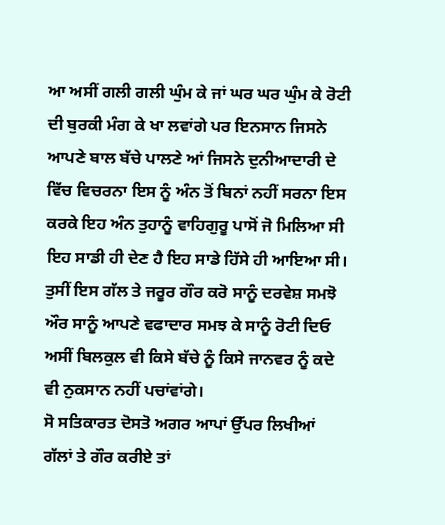ਆ ਅਸੀਂ ਗਲੀ ਗਲੀ ਘੁੰਮ ਕੇ ਜਾਂ ਘਰ ਘਰ ਘੁੰਮ ਕੇ ਰੋਟੀ ਦੀ ਬੁਰਕੀ ਮੰਗ ਕੇ ਖਾ ਲਵਾਂਗੇ ਪਰ ਇਨਸਾਨ ਜਿਸਨੇ ਆਪਣੇ ਬਾਲ ਬੱਚੇ ਪਾਲਣੇ ਆਂ ਜਿਸਨੇ ਦੁਨੀਆਦਾਰੀ ਦੇ ਵਿੱਚ ਵਿਚਰਨਾ ਇਸ ਨੂੰ ਅੰਨ ਤੋਂ ਬਿਨਾਂ ਨਹੀਂ ਸਰਨਾ ਇਸ ਕਰਕੇ ਇਹ ਅੰਨ ਤੁਹਾਨੂੰ ਵਾਹਿਗੁਰੂ ਪਾਸੋਂ ਜੋ ਮਿਲਿਆ ਸੀ ਇਹ ਸਾਡੀ ਹੀ ਦੇਣ ਹੈ ਇਹ ਸਾਡੇ ਹਿੱਸੇ ਹੀ ਆਇਆ ਸੀ। ਤੁਸੀਂ ਇਸ ਗੱਲ ਤੇ ਜਰੂਰ ਗੌਰ ਕਰੋ ਸਾਨੂੰ ਦਰਵੇਸ਼ ਸਮਝੋ ਔਰ ਸਾਨੂੰ ਆਪਣੇ ਵਫਾਦਾਰ ਸਮਝ ਕੇ ਸਾਨੂੰ ਰੋਟੀ ਦਿਓ ਅਸੀਂ ਬਿਲਕੁਲ ਵੀ ਕਿਸੇ ਬੱਚੇ ਨੂੰ ਕਿਸੇ ਜਾਨਵਰ ਨੂੰ ਕਦੇ ਵੀ ਨੁਕਸਾਨ ਨਹੀਂ ਪਚਾਂਵਾਂਗੇ।
ਸੋ ਸਤਿਕਾਰਤ ਦੋਸਤੋ ਅਗਰ ਆਪਾਂ ਉੱਪਰ ਲਿਖੀਆਂ ਗੱਲਾਂ ਤੇ ਗੌਰ ਕਰੀਏ ਤਾਂ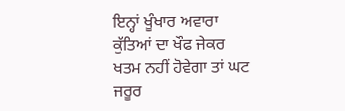ਇਨ੍ਹਾਂ ਖੂੰਖਾਰ ਅਵਾਰਾ ਕੁੱਤਿਆਂ ਦਾ ਖੌਫ ਜੇਕਰ ਖਤਮ ਨਹੀਂ ਹੋਵੇਗਾ ਤਾਂ ਘਟ ਜਰੂਰ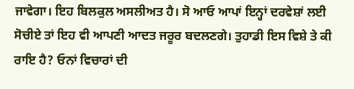ਜਾਵੇਗਾ। ਇਹ ਬਿਲਕੁਲ ਅਸਲੀਅਤ ਹੈ। ਸੋ ਆਓ ਆਪਾਂ ਇਨ੍ਹਾਂ ਦਰਵੇਸ਼ਾਂ ਲਈ ਸੋਚੀਏ ਤਾਂ ਇਹ ਵੀ ਆਪਣੀ ਆਦਤ ਜਰੂਰ ਬਦਲਣਗੇ। ਤੁਹਾਡੀ ਇਸ ਵਿਸ਼ੇ ਤੇ ਕੀ ਰਾਇ ਹੈ? ਓਨਾਂ ਵਿਚਾਰਾਂ ਦੀ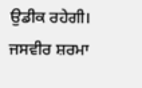ਉਡੀਕ ਰਹੇਗੀ।
ਜਸਵੀਰ ਸ਼ਰਮਾ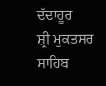ਦੱਦਾਹੂਰ
ਸ਼੍ਰੀ ਮੁਕਤਸਰ ਸਾਹਿਬ